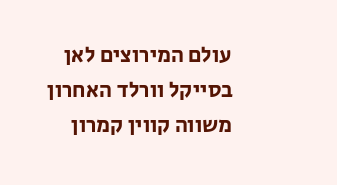עולם המירוצים לאן
בסייקל וורלד האחרון משווה קווין קמרון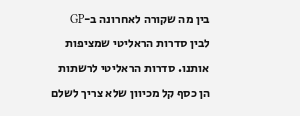בין מה שקורה לאחרונה ב-GP לבין סדרות הראליטי שמציפות אותנו. סדרות הראליטי לרשתות הן כסף קל מכיוון שלא צריך לשלם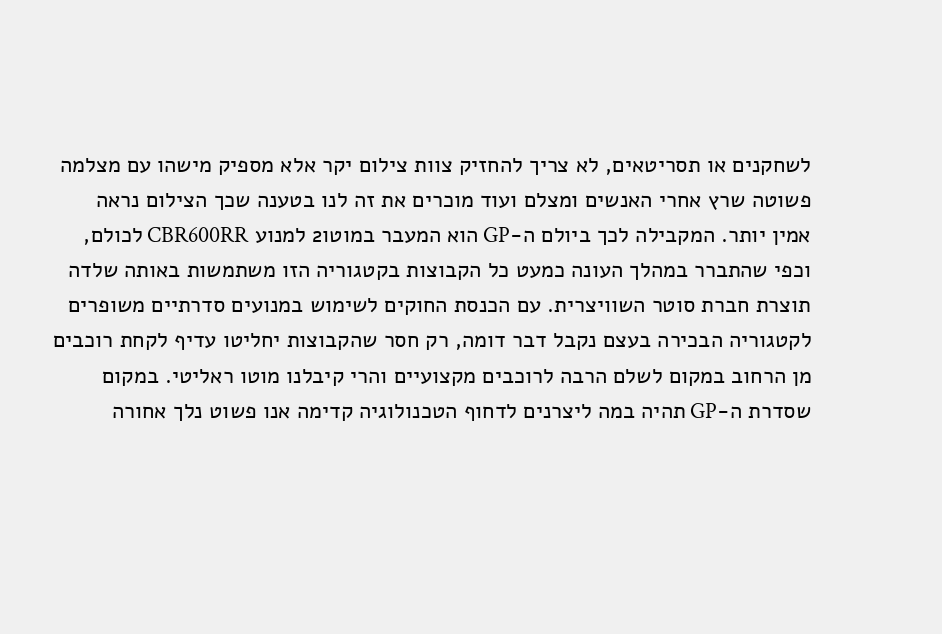לשחקנים או תסריטאים, לא צריך להחזיק צוות צילום יקר אלא מספיק מישהו עם מצלמה פשוטה שרץ אחרי האנשים ומצלם ועוד מוכרים את זה לנו בטענה שכך הצילום נראה אמין יותר. המקבילה לכך ביולם ה-GP הוא המעבר במוטו2 למנוע CBR600RR לכולם, וכפי שהתברר במהלך העונה כמעט כל הקבוצות בקטגוריה הזו משתמשות באותה שלדה תוצרת חברת סוטר השוויצרית. עם הכנסת החוקים לשימוש במנועים סדרתיים משופרים לקטגוריה הבכירה בעצם נקבל דבר דומה, רק חסר שהקבוצות יחליטו עדיף לקחת רוכבים מן הרחוב במקום לשלם הרבה לרוכבים מקצועיים והרי קיבלנו מוטו ראליטי. במקום שסדרת ה-GP תהיה במה ליצרנים לדחוף הטכנולוגיה קדימה אנו פשוט נלך אחורה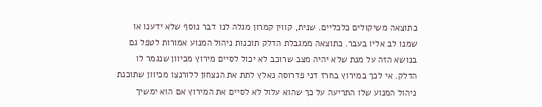כתוצאה משיקולים כלכליים. שנית, קווין קמרון מגלה לנו דבר נוסף שלא ידענו או שמנו לב אליו בעבר. כתוצאה ממגבלת הדלק תוכנות ניהול המנוע אמורות לטפל גם בנושא הזה על מנת שלא יהיה מצב שרוכב לא יכול לסיים מירוץ מכיוון שנגמר לו הדלק. אי לכך במירוץ בחרז דני פדרוסה נאלץ לתת את הנצחון ללורנצו מכיוון שתוכנת ניהול המנוע שלו התריעה על כך שהוא עלול לא לסיים את המירוץ אם הוא ימשיך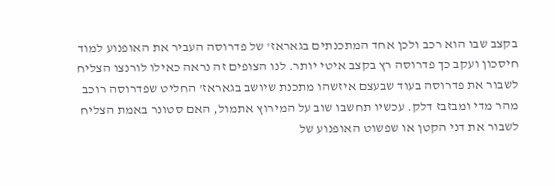בקצב שבו הוא רכב ולכן אחד המתכנתים בגאראז' של פדרוסה העביר את האופנוע למוד חיסכון ועקב כך פדרוסה רץ בקצב איטי יותר. לנו הצופים זה נראה כאילו לורנצו הצליח לשבור את פדרוסה בעוד שבעצם איזשהו מתכנת שיושב בגאראז' החליט שפדרוסה רוכב מהר מדי ומבזבז דלק. עכשיו תחשבו שוב על המירוץ אתמול, האם סטונר באמת הצליח לשבור את דני הקטן או שפשוט האופנוע של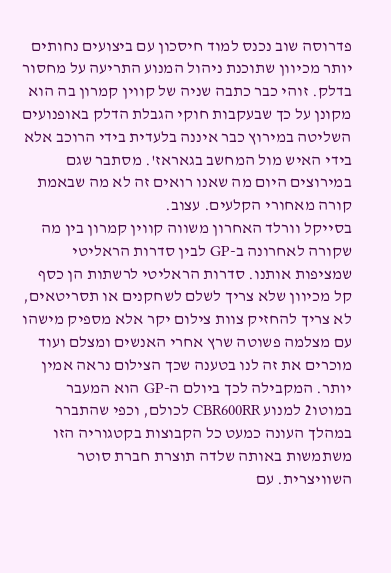פדרוסה שוב נכנס למוד חיסכון עם ביצועים נחותים יותר מכיוון שתוכנת ניהול המנוע התריעה על מחסור בדלק. זוהי כבר כתבה שניה של קווין קמרון בה הוא מקונן על כך שבעקבות חוקי הגבלת הדלק באופנועים השליטה במירוץ כבר איננה בלעדית בידי הרוכב אלא בידי האיש מול המחשב בגאראז'. מסתבר שגם במירוצים היום מה שאנו רואים זה לא מה שבאמת קורה מאחורי הקלעים. עצוב.
בסייקל וורלד האחרון משווה קווין קמרון בין מה שקורה לאחרונה ב-GP לבין סדרות הראליטי שמציפות אותנו. סדרות הראליטי לרשתות הן כסף קל מכיוון שלא צריך לשלם לשחקנים או תסריטאים, לא צריך להחזיק צוות צילום יקר אלא מספיק מישהו עם מצלמה פשוטה שרץ אחרי האנשים ומצלם ועוד מוכרים את זה לנו בטענה שכך הצילום נראה אמין יותר. המקבילה לכך ביולם ה-GP הוא המעבר במוטו2 למנוע CBR600RR לכולם, וכפי שהתברר במהלך העונה כמעט כל הקבוצות בקטגוריה הזו משתמשות באותה שלדה תוצרת חברת סוטר השוויצרית. עם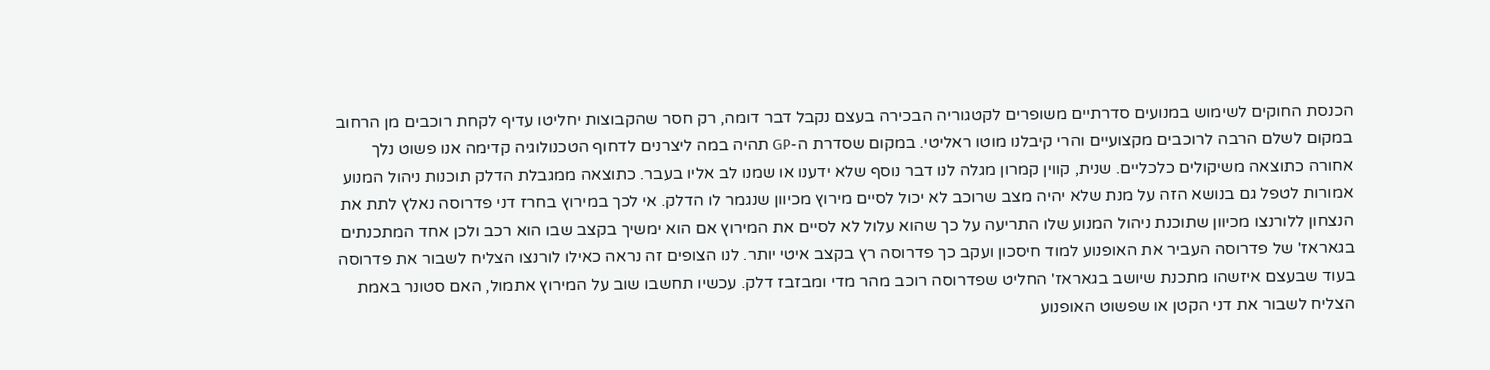הכנסת החוקים לשימוש במנועים סדרתיים משופרים לקטגוריה הבכירה בעצם נקבל דבר דומה, רק חסר שהקבוצות יחליטו עדיף לקחת רוכבים מן הרחוב במקום לשלם הרבה לרוכבים מקצועיים והרי קיבלנו מוטו ראליטי. במקום שסדרת ה-GP תהיה במה ליצרנים לדחוף הטכנולוגיה קדימה אנו פשוט נלך אחורה כתוצאה משיקולים כלכליים. שנית, קווין קמרון מגלה לנו דבר נוסף שלא ידענו או שמנו לב אליו בעבר. כתוצאה ממגבלת הדלק תוכנות ניהול המנוע אמורות לטפל גם בנושא הזה על מנת שלא יהיה מצב שרוכב לא יכול לסיים מירוץ מכיוון שנגמר לו הדלק. אי לכך במירוץ בחרז דני פדרוסה נאלץ לתת את הנצחון ללורנצו מכיוון שתוכנת ניהול המנוע שלו התריעה על כך שהוא עלול לא לסיים את המירוץ אם הוא ימשיך בקצב שבו הוא רכב ולכן אחד המתכנתים בגאראז' של פדרוסה העביר את האופנוע למוד חיסכון ועקב כך פדרוסה רץ בקצב איטי יותר. לנו הצופים זה נראה כאילו לורנצו הצליח לשבור את פדרוסה בעוד שבעצם איזשהו מתכנת שיושב בגאראז' החליט שפדרוסה רוכב מהר מדי ומבזבז דלק. עכשיו תחשבו שוב על המירוץ אתמול, האם סטונר באמת הצליח לשבור את דני הקטן או שפשוט האופנוע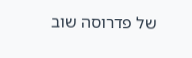של פדרוסה שוב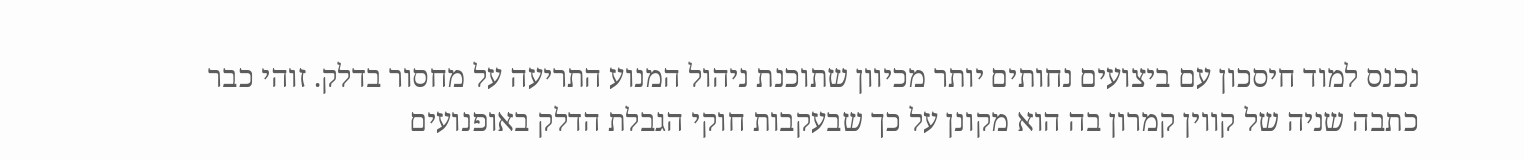נכנס למוד חיסכון עם ביצועים נחותים יותר מכיוון שתוכנת ניהול המנוע התריעה על מחסור בדלק. זוהי כבר כתבה שניה של קווין קמרון בה הוא מקונן על כך שבעקבות חוקי הגבלת הדלק באופנועים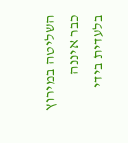השליטה במירוץ כבר איננה בלעדית בידי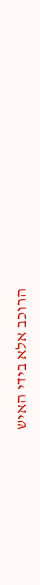הרוכב אלא בידי האיש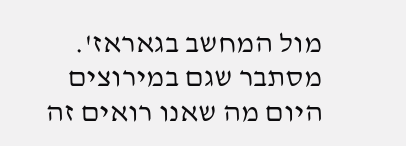מול המחשב בגאראז'. מסתבר שגם במירוצים היום מה שאנו רואים זה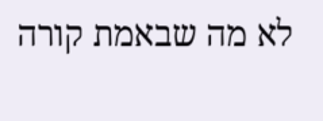לא מה שבאמת קורה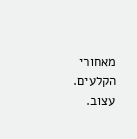מאחורי הקלעים. עצוב.